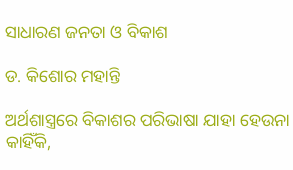ସାଧାରଣ ଜନତା ଓ ବିକାଶ

ଡ. କିଶୋର ମହାନ୍ତି

ଅର୍ଥଶାସ୍ତ୍ରରେ ବିକାଶର ପରିଭାଷା ଯାହା ହେଉନା କାହିଁକି,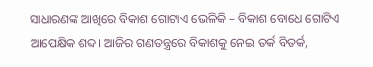ସାଧାରଣଙ୍କ ଆଖିରେ ବିକାଶ ଗୋଟାଏ ଭେଳିକି – ବିକାଶ ବୋଧେ ଗୋଟିଏ ଆପେକ୍ଷିକ ଶବ୍ଦ। ଆଜିର ଗଣତନ୍ତ୍ରରେ ବିକାଶକୁ ନେଇ ତର୍କ ବିତର୍କ,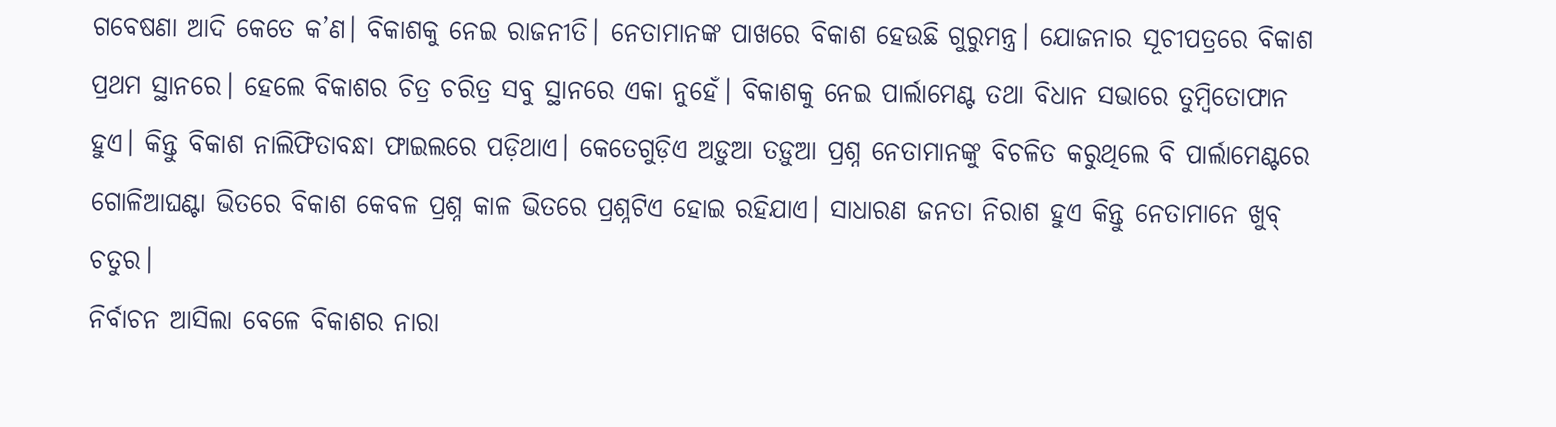ଗବେଷଣା ଆଦି କେତେ କ’ଣ। ବିକାଶକୁ ନେଇ ରାଜନୀତି। ନେତାମାନଙ୍କ ପାଖରେ ବିକାଶ ହେଉଛି ଗୁରୁମନ୍ତ୍ର। ଯୋଜନାର ସୂଚୀପତ୍ରରେ ବିକାଶ ପ୍ରଥମ ସ୍ଥାନରେ। ହେଲେ ବିକାଶର ଚିତ୍ର ଚରିତ୍ର ସବୁ ସ୍ଥାନରେ ଏକା ନୁହେଁ। ବିକାଶକୁ ନେଇ ପାର୍ଲାମେଣ୍ଟ ତଥା ବିଧାନ ସଭାରେ ତୁମ୍ବିତୋଫାନ ହୁଏ। କିନ୍ତୁ ବିକାଶ ନାଲିଫିତାବନ୍ଧା ଫାଇଲରେ ପଡ଼ିଥାଏ। କେତେଗୁଡ଼ିଏ ଅଡ଼ୁଆ ତଡ଼ୁଆ ପ୍ରଶ୍ନ ନେତାମାନଙ୍କୁ ବିଚଳିତ କରୁଥିଲେ ବି ପାର୍ଲାମେଣ୍ଟରେ ଗୋଳିଆଘଣ୍ଟା ଭିତରେ ବିକାଶ କେବଳ ପ୍ରଶ୍ନ କାଳ ଭିତରେ ପ୍ରଶ୍ନଟିଏ ହୋଇ ରହିଯାଏ। ସାଧାରଣ ଜନତା ନିରାଶ ହୁଏ କିନ୍ତୁ ନେତାମାନେ ଖୁବ୍‌ ଚତୁର।
ନିର୍ବାଚନ ଆସିଲା ବେଳେ ବିକାଶର ନାରା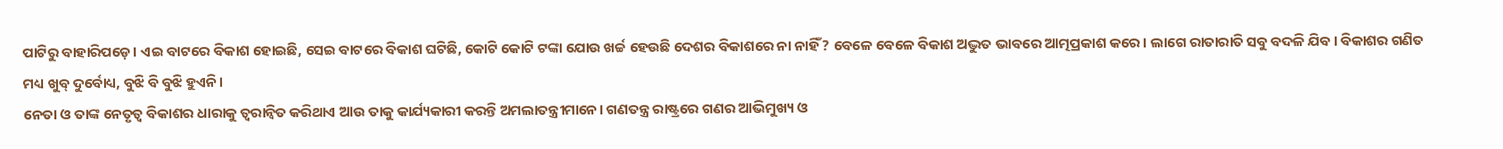ପାଟିରୁ ବାହାରିପଡ଼େ। ଏଇ ବାଟରେ ବିକାଶ ହୋଇଛି, ସେଇ ବାଟରେ ବିକାଶ ଘଟିଛି, କୋଟି କୋଟି ଟଙ୍କା ଯୋଉ ଖର୍ଚ୍ଚ ହେଉଛି ଦେଶର ବିକାଶରେ ନା ନାହିଁ ? ବେଳେ ବେଳେ ବିକାଶ ଅଦ୍ଭୁତ ଭାବରେ ଆତ୍ମପ୍ରକାଶ କରେ। ଲାଗେ ରାତାରାତି ସବୁ ବଦଳି ଯିବ। ବିକାଶର ଗଣିତ ମଧ୍ୟ ଖୁବ୍‌ ଦୁର୍ବୋଧ୍ୟ, ବୁଝି ବି ବୁଝି ହୁଏନି।
ନେତା ଓ ତାଙ୍କ ନେତୃତ୍ୱ ବିକାଶର ଧାରାକୁ ତ୍ୱରାନ୍ବିତ କରିଥାଏ ଆଉ ତାକୁ କାର୍ଯ୍ୟକାରୀ କରନ୍ତି ଅମଲାତନ୍ତ୍ରୀମାନେ। ଗଣତନ୍ତ୍ର ରାଷ୍ଟ୍ରରେ ଗଣର ଆଭିମୁଖ୍ୟ ଓ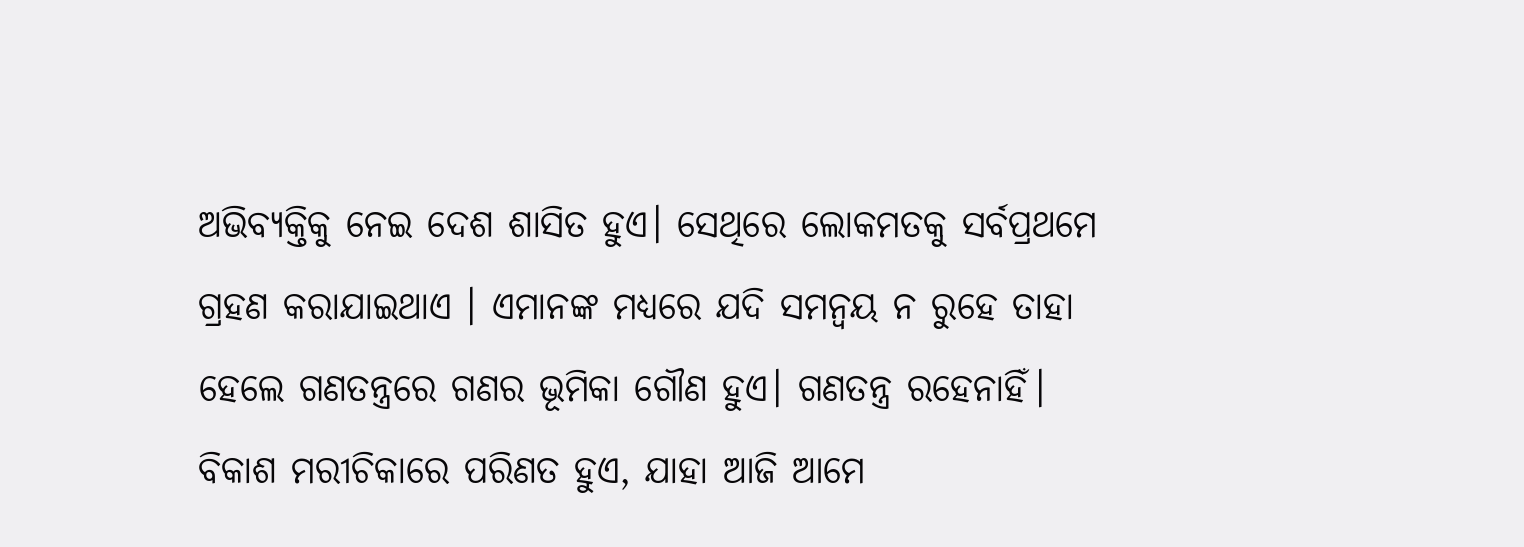ଅଭିବ୍ୟକ୍ତିକୁ ନେଇ ଦେଶ ଶାସିତ ହୁଏ। ସେଥିରେ ଲୋକମତକୁ ସର୍ବପ୍ରଥମେ ଗ୍ରହଣ କରାଯାଇଥାଏ । ଏମାନଙ୍କ ମଧ୍ୟରେ ଯଦି ସମନ୍ବୟ ନ ରୁହେ ତାହା ହେଲେ ଗଣତନ୍ତ୍ରରେ ଗଣର ଭୂମିକା ଗୌଣ ହୁଏ। ଗଣତନ୍ତ୍ର ରହେନାହିଁ। ବିକାଶ ମରୀଚିକାରେ ପରିଣତ ହୁଏ, ଯାହା ଆଜି ଆମେ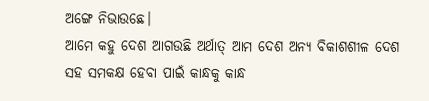ଅଙ୍ଗେ ନିଭାଉଛେ।
ଆମେ କହୁ ଦେଶ ଆଗଉଛି ଅର୍ଥାତ୍‌ ଆମ ଦେଶ ଅନ୍ୟ ବିକାଶଶୀଳ ଦେଶ ସହ ସମକକ୍ଷ ହେବା ପାଇଁ କାନ୍ଧକୁ କାନ୍ଧ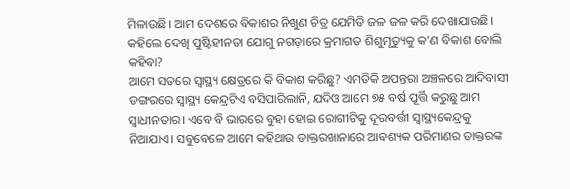ମିଳାଉଛି। ଆମ ଦେଶରେ ବିକାଶର ନିଖୁଣ ଚିତ୍ର ଯେମିତି ଜଳ ଜଳ କରି ଦେଖାଯାଉଛି।
କହିଲେ ଦେଖି ପୁଷ୍ଟିହୀନତା ଯୋଗୁ ନଗଡ଼ାରେ କ୍ରମାଗତ ଶିଶୁମୃତ୍ୟୁକୁ କ’ଣ ବିକାଶ ବୋଲି କହିବା?
ଆମେ ସତରେ ସ୍ବାସ୍ଥ୍ୟ କ୍ଷେତ୍ରରେ କି ବିକାଶ କରିଛୁ? ଏମତିକି ଅପନ୍ତରା ଅଞ୍ଚଳରେ ଆଦିବାସୀ ଡଙ୍ଗରରେ ସ୍ବାସ୍ଥ୍ୟ କେନ୍ଦ୍ରଟିଏ ବସିପାରିଲାନି, ଯଦିଓ ଆମେ ୭୫ ବର୍ଷ ପୂର୍ତ୍ତି କରୁଛୁ ଆମ ସ୍ବାଧୀନତାର। ଏବେ ବି ଭାରରେ ବୁହା ହୋଇ ରୋଗୀଟିକୁ ଦୂରବର୍ତ୍ତୀ ସ୍ବାସ୍ଥ୍ୟକେନ୍ଦ୍ରକୁ ନିଆଯାଏ। ସବୁବେଳେ ଆମେ କହିଥାଉ ଡାକ୍ତରଖାନାରେ ଆବଶ୍ୟକ ପରିମାଣର ଡାକ୍ତରଙ୍କ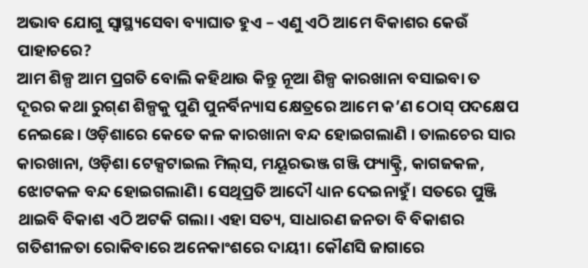ଅଭାବ ଯୋଗୁ ସ୍ବାସ୍ଥ୍ୟସେବା ବ୍ୟାଘାତ ହୁଏ – ଏଣୁ ଏଠି ଆମେ ବିକାଶର କେଉଁ ପାହାଚରେ?
ଆମ ଶିଳ୍ପ ଆମ ପ୍ରଗତି ବୋଲି କହିଥାଉ କିନ୍ତୁ ନୂଆ ଶିଳ୍ପ କାରଖାନା ବସାଇବା ତ ଦୂରର କଥା ରୁଗ୍‌ଣ ଶିଳ୍ପକୁ ପୁଣି ପୁନର୍ବିନ୍ୟାସ କ୍ଷେତ୍ରରେ ଆମେ କ’ଣ ଠୋସ୍‌ ପଦକ୍ଷେପ ନେଇଛେ। ଓଡ଼ିଶାରେ କେତେ କଳ କାରଖାନା ବନ୍ଦ ହୋଇଗଲାଣି । ତାଲଚେର ସାର କାରଖାନା, ଓଡ଼ିଶା ଟେକ୍ସଟାଇଲ ମିଲ୍‌ସ, ମୟୂରଭଞ୍ଜ ଗଞ୍ଜି ଫ୍ୟାକ୍ଟ୍ରି, କାଗଜକଳ, ଝୋଟକଳ ବନ୍ଦ ହୋଇଗଲାଣି। ସେଥିପ୍ରତି ଆଦୌ ଧ୍ୟାନ ଦେଇନାହୁଁ। ସତରେ ପୁଞ୍ଜି ଥାଇବି ବିକାଶ ଏଠି ଅଟକି ଗଲା। ଏହା ସତ୍ୟ, ସାଧାରଣ ଜନତା ବି ବିକାଶର ଗତିଶୀଳତା ରୋକିବାରେ ଅନେକାଂଶରେ ଦାୟୀ। କୌଣସି ଜାଗାରେ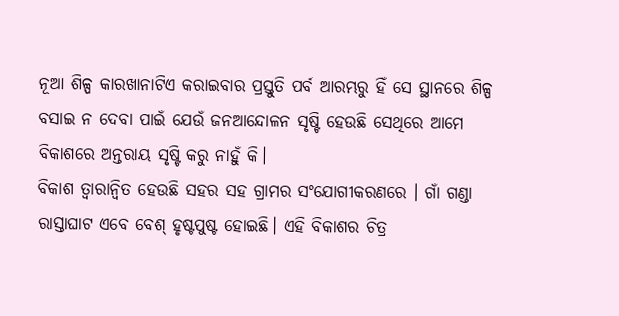ନୂଆ ଶିଳ୍ପ କାରଖାନାଟିଏ କରାଇବାର ପ୍ରସ୍ତୁତି ପର୍ବ ଆରମ୍ଭରୁ ହିଁ ସେ ସ୍ଥାନରେ ଶିଳ୍ପ ବସାଇ ନ ଦେବା ପାଇଁ ଯେଉଁ ଜନଆନ୍ଦୋଳନ ସୃଷ୍ଟି ହେଉଛି ସେଥିରେ ଆମେ ବିକାଶରେ ଅନ୍ତରାୟ ସୃଷ୍ଟି କରୁ ନାହୁଁ କି।
ବିକାଶ ତ୍ୱାରାନ୍ବିତ ହେଉଛି ସହର ସହ ଗ୍ରାମର ସଂଯୋଗୀକରଣରେ । ଗାଁ ଗଣ୍ଡା ରାସ୍ତାଘାଟ ଏବେ ବେଶ୍‌ ହୃଷ୍ଟପୁଷ୍ଟ ହୋଇଛି। ଏହି ବିକାଶର ଚିତ୍ର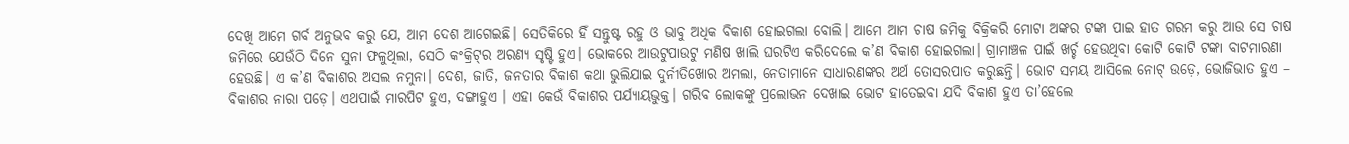ଦେଖି ଆମେ ଗର୍ବ ଅନୁଭବ କରୁ ଯେ, ଆମ ଦେଶ ଆଗେଇଛି। ସେତିକିରେ ହିଁ ସନ୍ତୁଷ୍ଟ ରହୁ ଓ ଭାବୁ ଅଧିକ ବିକାଶ ହୋଇଗଲା ବୋଲି। ଆମେ ଆମ ଚାଷ ଜମିକୁ ବିକ୍ରିକରି ମୋଟା ଅଙ୍କର ଟଙ୍କା ପାଇ ହାତ ଗରମ କରୁ ଆଉ ସେ ଚାଷ ଜମିରେ ଯେଉଁଠି ଦିନେ ସୁନା ଫଳୁଥିଲା, ସେଠି କଂକ୍ରିଟ୍‌ର ଅରଣ୍ୟ ସୃଷ୍ଟି ହୁଏ। ଭୋକରେ ଆଉଟୁପାଉଟୁ ମଣିଷ ଖାଲି ଘରଟିଏ କରିଦେଲେ କ’ଣ ବିକାଶ ହୋଇଗଲା। ଗ୍ରାମାଞ୍ଚଳ ପାଇଁ ଖର୍ଚ୍ଚ ହେଉଥିବା କୋଟି କୋଟି ଟଙ୍କା ବାଟମାରଣା ହେଉଛି। ଏ କ’ଣ ବିକାଶର ଅସଲ ନମୁନା। ଦେଶ, ଜାତି, ଜନତାର ବିକାଶ କଥା ଭୁଲିଯାଇ ଦୁର୍ନୀତିଖୋର ଅମଲା, ନେତାମାନେ ସାଧାରଣଙ୍କର ଅର୍ଥ ତୋସରପାତ କରୁଛନ୍ତି। ଭୋଟ ସମୟ ଆସିଲେ ନୋଟ୍‌ ଉଡ଼େ, ଭୋଜିଭାତ ହୁଏ – ବିକାଶର ନାରା ପଡ଼େ। ଏଥପାଇଁ ମାରପିଟ ହୁଏ, ଦଙ୍ଗାହୁଏ । ଏହା କେଉଁ ବିକାଶର ପର୍ଯ୍ୟାୟଭୁକ୍ତ। ଗରିବ ଲୋକଙ୍କୁ ପ୍ରଲୋଭନ ଦେଖାଇ ଭୋଟ ହାତେଇବା ଯଦି ବିକାଶ ହୁଏ ତା’ହେଲେ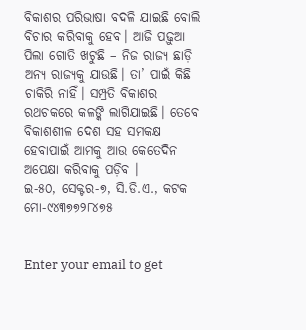ବିକାଶର ପରିଭାଷା ବଦଳି ଯାଇଛି ବୋଲି ବିଚାର କରିବାକୁ ହେବ। ଆଜି ପଢ଼ୁଆ ପିଲା ଗୋତି ଖଟୁଛି – ନିଜ ରାଜ୍ୟ ଛାଡ଼ି ଅନ୍ୟ ରାଜ୍ୟକୁ ଯାଉଛି। ତା’ ପାଇଁ କିଛି ଚାକିରି ନାହିଁ। ସମ୍ପ୍ରତି ବିକାଶର ରଥଚକରେ କଳଙ୍କି ଲାଗିଯାଇଛି। ତେବେ ବିକାଶଶୀଳ ଦେଶ ସହ ସମକକ୍ଷ ହେବାପାଇଁ ଆମକୁ ଆଉ କେତେଦିନ ଅପେକ୍ଷା କରିବାକୁ ପଡ଼ିବ ।
ଇ-୫୦, ସେକ୍ଟର-୭, ସି.ଡି.ଏ., କଟକ
ମୋ-୯୪୩୭୭୨୮୪୭୫


Enter your email to get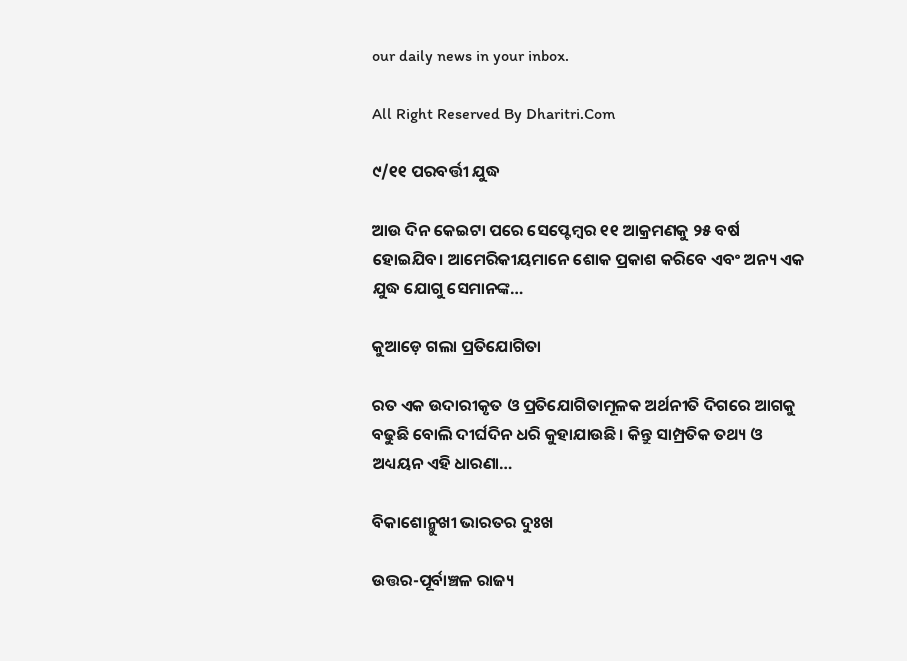our daily news in your inbox.

All Right Reserved By Dharitri.Com

୯/୧୧ ପରବର୍ତ୍ତୀ ଯୁଦ୍ଧ

ଆଉ ଦିନ କେଇଟା ପରେ ସେପ୍ଟେମ୍ୱର ୧୧ ଆକ୍ରମଣକୁ ୨୫ ବର୍ଷ ହୋଇଯିବ। ଆମେରିକୀୟମାନେ ଶୋକ ପ୍ରକାଶ କରିବେ ଏବଂ ଅନ୍ୟ ଏକ ଯୁଦ୍ଧ ଯୋଗୁ ସେମାନଙ୍କ…

କୁଆଡ଼େ ଗଲା ପ୍ରତିଯୋଗିତା

ରତ ଏକ ଉଦାରୀକୃତ ଓ ପ୍ରତିଯୋଗିତାମୂଳକ ଅର୍ଥନୀତି ଦିଗରେ ଆଗକୁ ବଢୁଛି ବୋଲି ଦୀର୍ଘଦିନ ଧରି କୁହାଯାଉଛି। କିନ୍ତୁ ସାମ୍ପ୍ରତିକ ତଥ୍ୟ ଓ ଅଧ୍ୟୟନ ଏହି ଧାରଣା…

ବିକାଶୋନ୍ମୁଖୀ ଭାରତର ଦୁଃଖ

ଉତ୍ତର-ପୂର୍ବାଞ୍ଚଳ ରାଜ୍ୟ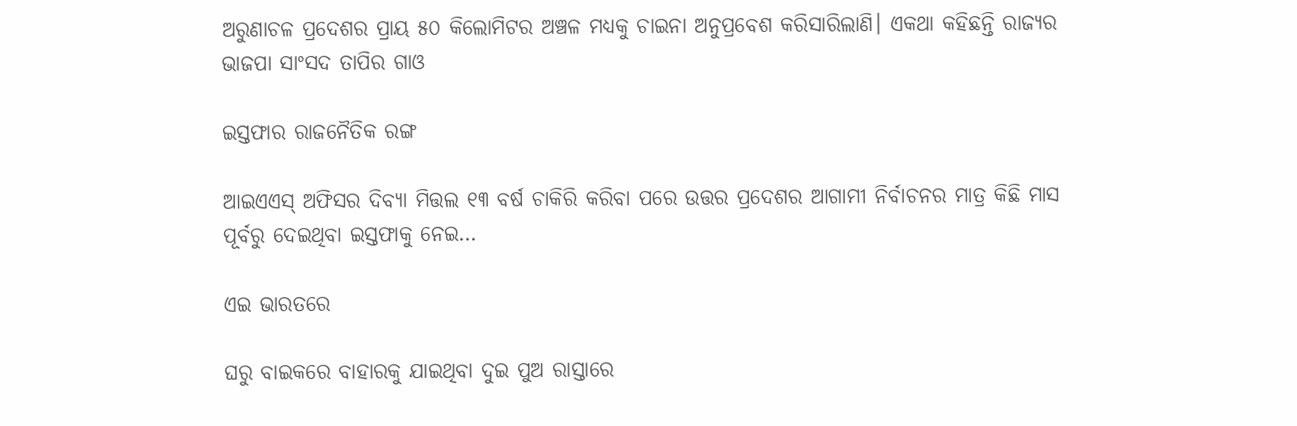ଅରୁଣାଚଳ ପ୍ରଦେଶର ପ୍ରାୟ ୫୦ କିଲୋମିଟର ଅଞ୍ଚଳ ମଧ୍ୟକୁ ଚାଇନା ଅନୁପ୍ରବେଶ କରିସାରିଲାଣି। ଏକଥା କହିଛନ୍ତି ରାଜ୍ୟର ଭାଜପା ସାଂସଦ ତାପିର ଗାଓ

ଇସ୍ତଫାର ରାଜନୈତିକ ରଙ୍ଗ

ଆଇଏଏସ୍‌ ଅଫିସର ଦିବ୍ୟା ମିତ୍ତଲ ୧୩ ବର୍ଷ ଚାକିରି କରିବା ପରେ ଉତ୍ତର ପ୍ରଦେଶର ଆଗାମୀ ନିର୍ବାଚନର ମାତ୍ର କିଛି ମାସ ପୂର୍ବରୁ ଦେଇଥିବା ଇସ୍ତଫାକୁ ନେଇ…

ଏଇ ଭାରତରେ

ଘରୁ ବାଇକରେ ବାହାରକୁ ଯାଇଥିବା ଦୁଇ ପୁଅ ରାସ୍ତାରେ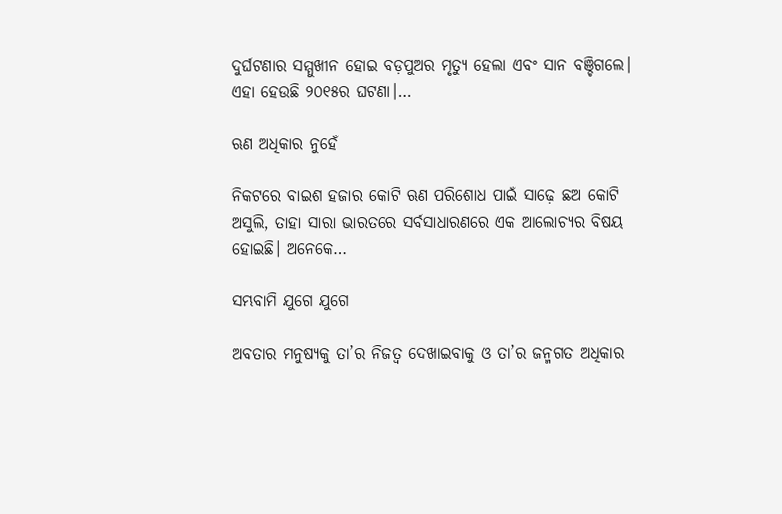ଦୁର୍ଘଟଣାର ସମ୍ମୁଖୀନ ହୋଇ ବଡ଼ପୁଅର ମୃତ୍ୟୁ ହେଲା ଏବଂ ସାନ ବଞ୍ଚିଗଲେ। ଏହା ହେଉଛି ୨୦୧୫ର ଘଟଣା।…

ଋଣ ଅଧିକାର ନୁହେଁ

ନିକଟରେ ବାଇଶ ହଜାର କୋଟି ଋଣ ପରିଶୋଧ ପାଇଁ ସାଢ଼େ ଛଅ କୋଟି ଅସୁଲି, ତାହା ସାରା ଭାରତରେ ସର୍ବସାଧାରଣରେ ଏକ ଆଲୋଚ୍ୟର ବିଷୟ ହୋଇଛି। ଅନେକେ…

ସମ୍ଭବାମି ଯୁଗେ ଯୁଗେ

ଅବତାର ମନୁଷ୍ୟକୁ ତା’ର ନିଜତ୍ୱ ଦେଖାଇବାକୁ ଓ ତା’ର ଜନ୍ମଗତ ଅଧିକାର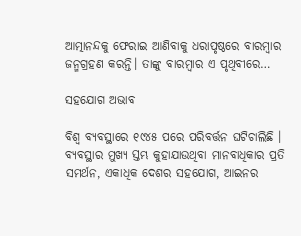ଆତ୍ମାନନ୍ଦକୁ ଫେରାଇ ଆଣିବାକୁ ଧରାପୃଷ୍ଠରେ ବାରମ୍ବାର ଜନ୍ମଗ୍ରହଣ କରନ୍ତି। ତାଙ୍କୁ ବାରମ୍ବାର ଏ ପୃଥିବୀରେ…

ସହଯୋଗ ଅଭାବ

ବିଶ୍ୱ ବ୍ୟବସ୍ଥାରେ ୧୯୪୫ ପରେ ପରିବର୍ତ୍ତନ ଘଟିଚାଲିଛି । ବ୍ୟବସ୍ଥାର ମୁଖ୍ୟ ସ୍ତମ୍ଭ କୁହାଯାଉଥିବା ମାନବାଧିକାର ପ୍ରତି ସମର୍ଥନ, ଏକାଧିକ ଦେଶର ସହଯୋଗ, ଆଇନର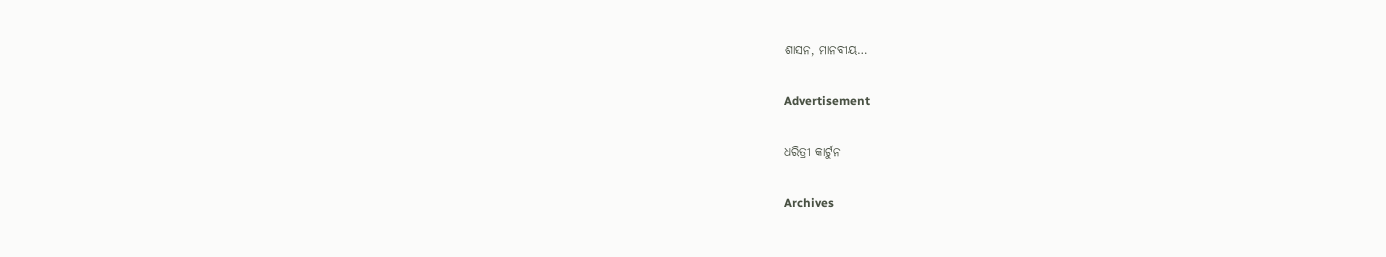ଶାସନ, ମାନବୀୟ…

Advertisement

ଧରିତ୍ରୀ କାର୍ଟୁନ

Archives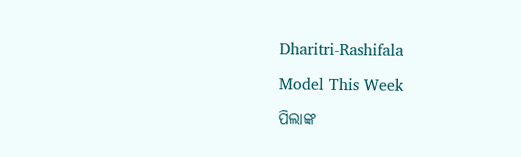Dharitri-Rashifala

Model This Week

ପିଲାଙ୍କ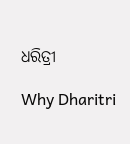ଧରିତ୍ରୀ

Why Dharitri